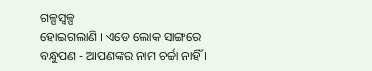ଗଳ୍ପସ୍ୱଳ୍ପ
ହୋଇଗଲାଣି । ଏଡେ ଲୋକ ସାଙ୍ଗରେ ବନ୍ଧୁପଣ - ଆପଣଙ୍କର ନାମ ଚର୍ଚ୍ଚା ନାହିଁ ।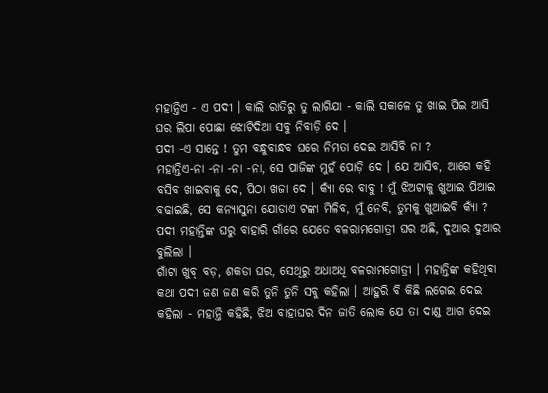ମହାନ୍ତିଏ - ଏ ପଦୀ । କାଲି ରାତିରୁ ତୁ ଲାଗିଯା - କାଲି ସକାଳେ ତୁ ଖାଇ ପିଇ ଆସି ଘର ଲିପା ପୋଛା ଝୋଟିଦିଆ ସବୁ ନିବାଡ଼ି ଦେ ।
ପଦୀ -ଏ ସାନ୍ତେ ! ତୁମ ବନ୍ଧୁବାନ୍ଧବ ଘରେ ନିମତା ଦେଇ ଆସିବି ନା ?
ମହାନ୍ତିଏ-ନା -ନା -ନା -ନା, ସେ ପାଜିଙ୍କ ମୁହଁ ପୋଡ଼ି ଦେ । ଯେ ଆସିବ, ଆଗେ କହି ବସିବ ଖାଇବାକୁ ଦେ, ପିଠା ଖଜା ଦେ । କ୍ୟାଁ ରେ ବାବୁ ! ମୁଁ ଝିଅଟାକୁ ଖୁଆଇ ପିଆଇ ବଢାଇଛି, ସେ କନ୍ୟାସୁନା ଯୋଡାଏ ଟଙ୍କା ମିଳିବ, ମୁଁ ନେବି, ତୁମକୁ ଖୁଆଇବି କ୍ୟାଁ ?
ପଦୀ ମହାନ୍ତିଙ୍କ ଘରୁ ବାହାରି ଗାଁରେ ଯେତେ ବଳରାମଗୋତ୍ରୀ ଘର ଅଛି, ଦୁଆର ଦୁଆର ବୁଲିଲା ।
ଗାଁଟା ଖୁବ୍ ବଡ଼, ଶକଡା ଘର, ସେଥିରୁ ଅଧାଅଧି ବଳରାମଗୋତ୍ରୀ । ମହାନ୍ତିଙ୍କ କହିଥିବା କଥା ପଦୀ ଜଣ ଜଣ କରି ତୁନି ତୁନି ସବୁ କହିଲା । ଆହୁରି ବି କିଛି ଲଗେଇ ଦେଇ କହିଲା - ମହାନ୍ତି କହିଛି, ଝିଅ ବାହାଘର ଦିନ ଜାତି ଲୋକ ଯେ ତା ଦାଣ୍ଡ ଆଗ ଦେଇ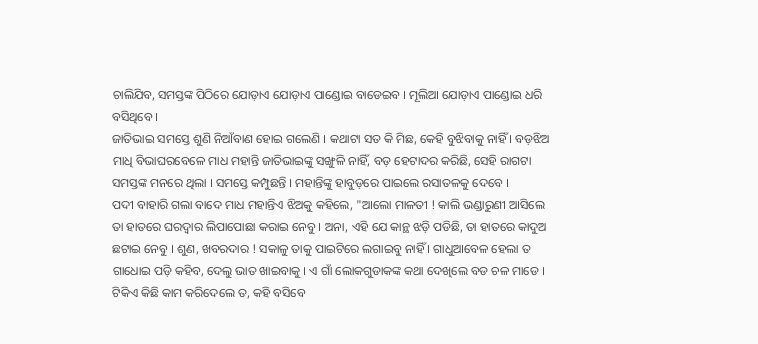ଚାଲିଯିବ, ସମସ୍ତଙ୍କ ପିଠିରେ ଯୋଡ଼ାଏ ଯୋଡ଼ାଏ ପାଣ୍ଡୋଇ ବାଡେଇବ । ମୂଲିଆ ଯୋଡ଼ାଏ ପାଣ୍ଡୋଇ ଧରି ବସିଥିବେ ।
ଜାତିଭାଇ ସମସ୍ତେ ଶୁଣି ନିଆଁବାଣ ହୋଇ ଗଲେଣି । କଥାଟା ସତ କି ମିଛ, କେହି ବୁଝିବାକୁ ନାହିଁ । ବଡ଼ଝିଅ ମାଧି ବିଭାଘରବେଳେ ମାଧ ମହାନ୍ତି ଜାତିଭାଇଙ୍କୁ ସଙ୍ଖୁଳି ନାହିଁ, ବଡ଼ ହେଟାଦର କରିଛି, ସେହି ରାଗଟା ସମସ୍ତଙ୍କ ମନରେ ଥିଲା । ସମସ୍ତେ କମ୍ପୁଛନ୍ତି । ମହାନ୍ତିଙ୍କୁ ହାବୁଡ଼ରେ ପାଇଲେ ରସାତଳକୁ ଦେବେ ।
ପଦୀ ବାହାରି ଗଲା ବାଦେ ମାଧ ମହାନ୍ତିଏ ଝିଅକୁ କହିଲେ, "ଆଲୋ ମାଳତୀ ! କାଲି ଭଣ୍ଡାରୁଣୀ ଆସିଲେ ତା ହାତରେ ଘରଦ୍ୱାର ଲିପାପୋଛା କରାଇ ନେବୁ । ଅନା, ଏହି ଯେ କାନ୍ଥ ଝଡ଼ି ପଡିଛି, ତା ହାତରେ କାଦୁଅ ଛଟାଇ ନେବୁ । ଶୁଣ, ଖବରଦାର ! ସକାଳୁ ତାକୁ ପାଇଟିରେ ଲଗାଇବୁ ନାହିଁ । ଗାଧୁଆବେଳ ହେଲା ତ ଗାଧୋଇ ପଡ଼ି କହିବ, ଦେଲୁ ଭାତ ଖାଇବାକୁ । ଏ ଗାଁ ଲୋକଗୁଡାକଙ୍କ କଥା ଦେଖିଲେ ବଡ ଚଳ ମାଡେ । ଟିକିଏ କିଛି କାମ କରିଦେଲେ ତ, କହି ବସିବେ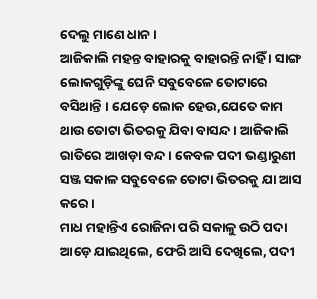ଦେଲୁ ମାଣେ ଧାନ ।
ଆଜିକାଲି ମହନ୍ତ ବାହାରକୁ ବାହାରନ୍ତି ନାହିଁ । ସାଙ୍ଗ ଲୋକଗୁଡ଼ିଙ୍କୁ ଘେନି ସବୁବେଳେ ତୋଟାରେ ବସିଥାନ୍ତି । ଯେଡ଼େ ଲୋକ ହେଉ,ଯେତେ କାମ ଥାଉ ତୋଟା ଭିତରକୁ ଯିବା ବାସନ୍ଦ । ଆଜିକାଲି ରାତିରେ ଆଖଡ଼ା ବନ୍ଦ । କେବଳ ପଦୀ ଭଣ୍ଡାରୁଣୀ ସଞ୍ଜ ସକାଳ ସବୁବେଳେ ତୋଟା ଭିତରକୁ ଯା ଆସ କରେ ।
ମାଧ ମହାନ୍ତିଏ ରୋଜିନା ପରି ସକାଳୁ ଉଠି ପଦା ଆଡ଼େ ଯାଇଥିଲେ, ଫେରି ଆସି ଦେଖିଲେ, ପଦୀ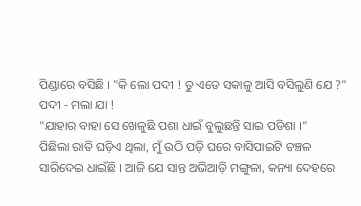ପିଣ୍ଡାରେ ବସିଛି । "କି ଲୋ ପଦୀ ! ତୁ ଏଡେ ସକାଳୁ ଆସି ବସିଲୁଣି ଯେ ?"
ପଦୀ - ମଲା ଯା !
"ଯାହାର ବାହା ସେ ଖେଳୁଛି ପଶା ଧାଇଁ ବୁଲୁଛନ୍ତି ସାଇ ପଡିଶା ।"
ପିଛିଲା ରାତି ଘଡ଼ିଏ ଥିଲା, ମୁଁ ଉଠି ପଡ଼ି ଘରେ ବାସିପାଇଟି ଚଞ୍ଚଳ ସାରିଦେଇ ଧାଇଁଛି । ଆଜି ଯେ ସାନ୍ତ ଅଭିଆଡ଼ି ମଙ୍ଗୁଳା, କନ୍ୟା ଦେହରେ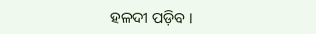ହଳଦୀ ପଡ଼ିବ ।